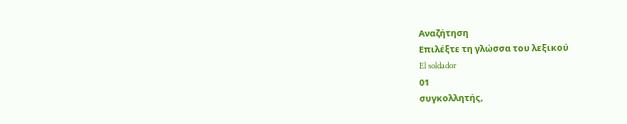Αναζήτηση
Επιλέξτε τη γλώσσα του λεξικού
El soldador
01
συγκολλητής,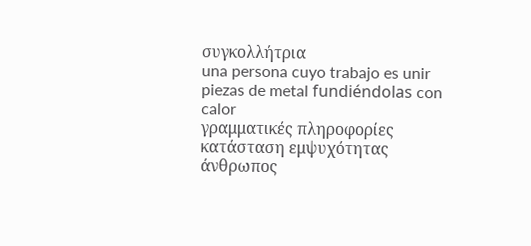συγκολλήτρια
una persona cuyo trabajo es unir piezas de metal fundiéndolas con calor
γραμματικές πληροφορίες
κατάσταση εμψυχότητας
άνθρωπος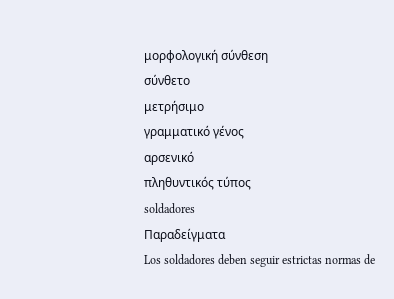μορφολογική σύνθεση
σύνθετο
μετρήσιμο
γραμματικό γένος
αρσενικό
πληθυντικός τύπος
soldadores
Παραδείγματα
Los soldadores deben seguir estrictas normas de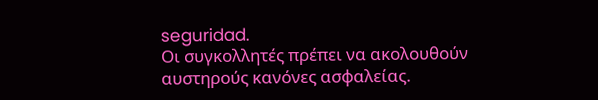seguridad.
Οι συγκολλητές πρέπει να ακολουθούν αυστηρούς κανόνες ασφαλείας.